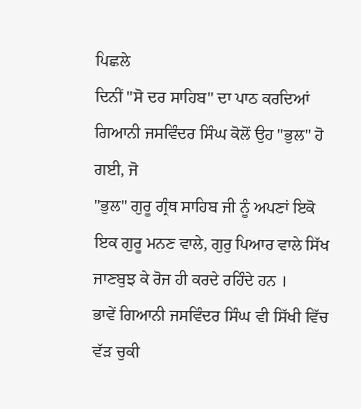ਪਿਛਲੇ
ਦਿਨੀਂ "ਸੋ ਦਰ ਸਾਹਿਬ" ਦਾ ਪਾਠ ਕਰਦਿਆਂ ਗਿਆਨੀ ਜਸਵਿੰਦਰ ਸਿੰਘ ਕੋਲੋਂ ਉਹ "ਭੁਲ" ਹੋ ਗਈ, ਜੋ
"ਭੁਲ" ਗੁਰੂ ਗ੍ਰੰਥ ਸਾਹਿਬ ਜੀ ਨੂੰ ਅਪਣਾਂ ਇਕੋ ਇਕ ਗੁਰੂ ਮਨਣ ਵਾਲੇ, ਗੁਰੁ ਪਿਆਰ ਵਾਲੇ ਸਿੱਖ
ਜਾਣਬੁਝ ਕੇ ਰੋਜ ਹੀ ਕਰਦੇ ਰਹਿੰਦੇ ਹਨ ।
ਭਾਵੇਂ ਗਿਆਨੀ ਜਸਵਿੰਦਰ ਸਿੰਘ ਵੀ ਸਿੱਖੀ ਵਿੱਚ ਵੱੜ ਚੁਕੀ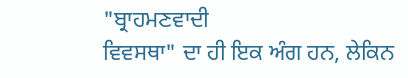"ਬ੍ਰਾਹਮਣਵਾਦੀ
ਵਿਵਸਥਾ" ਦਾ ਹੀ ਇਕ ਅੰਗ ਹਨ, ਲੇਕਿਨ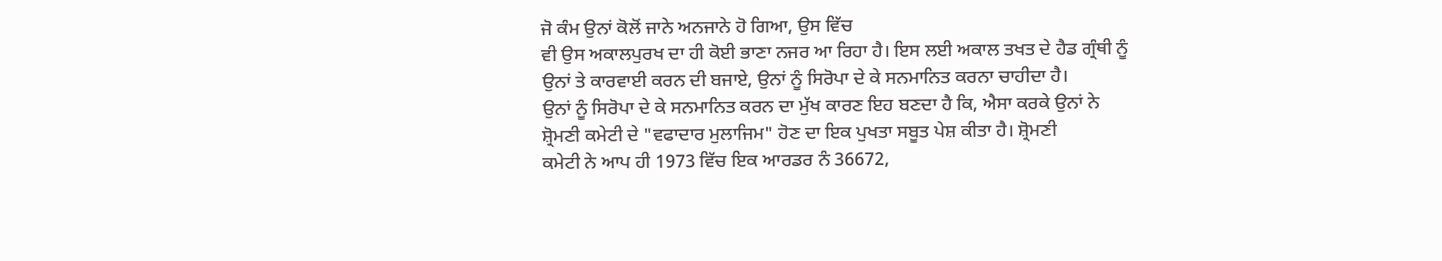ਜੋ ਕੰਮ ਉਨਾਂ ਕੋਲੋਂ ਜਾਨੇ ਅਨਜਾਨੇ ਹੋ ਗਿਆ, ਉਸ ਵਿੱਚ
ਵੀ ਉਸ ਅਕਾਲਪੁਰਖ ਦਾ ਹੀ ਕੋਈ ਭਾਣਾ ਨਜਰ ਆ ਰਿਹਾ ਹੈ। ਇਸ ਲਈ ਅਕਾਲ ਤਖਤ ਦੇ ਹੈਡ ਗ੍ਰੰਥੀ ਨੂੰ
ਉਨਾਂ ਤੇ ਕਾਰਵਾਈ ਕਰਨ ਦੀ ਬਜਾਏ, ਉਨਾਂ ਨੂੰ ਸਿਰੋਪਾ ਦੇ ਕੇ ਸਨਮਾਨਿਤ ਕਰਨਾ ਚਾਹੀਦਾ ਹੈ।
ਉਨਾਂ ਨੂੰ ਸਿਰੋਪਾ ਦੇ ਕੇ ਸਨਮਾਨਿਤ ਕਰਨ ਦਾ ਮੁੱਖ ਕਾਰਣ ਇਹ ਬਣਦਾ ਹੈ ਕਿ, ਐਸਾ ਕਰਕੇ ਉਨਾਂ ਨੇ
ਸ਼੍ਰੋਮਣੀ ਕਮੇਟੀ ਦੇ "ਵਫਾਦਾਰ ਮੁਲਾਜਿਮ" ਹੋਣ ਦਾ ਇਕ ਪੁਖਤਾ ਸਬੂਤ ਪੇਸ਼ ਕੀਤਾ ਹੈ। ਸ਼੍ਰੋਮਣੀ
ਕਮੇਟੀ ਨੇ ਆਪ ਹੀ 1973 ਵਿੱਚ ਇਕ ਆਰਡਰ ਨੰ 36672,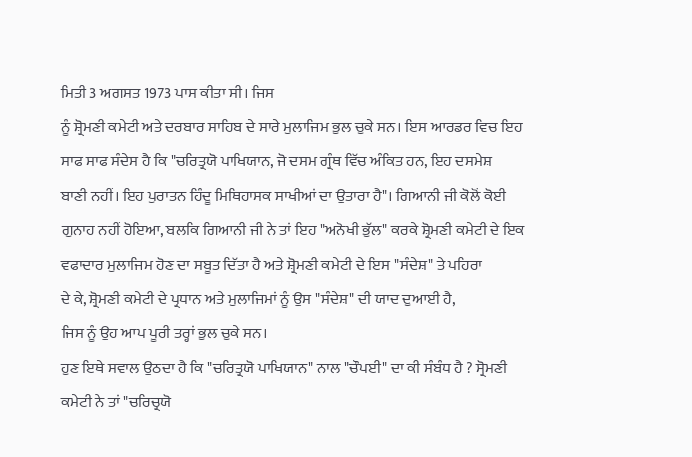ਮਿਤੀ 3 ਅਗਸਤ 1973 ਪਾਸ ਕੀਤਾ ਸੀ। ਜਿਸ
ਨੂੰ ਸ਼੍ਰੋਮਣੀ ਕਮੇਟੀ ਅਤੇ ਦਰਬਾਰ ਸਾਹਿਬ ਦੇ ਸਾਰੇ ਮੁਲਾਜਿਮ ਭੁਲ ਚੁਕੇ ਸਨ। ਇਸ ਆਰਡਰ ਵਿਚ ਇਹ
ਸਾਫ ਸਾਫ ਸੰਦੇਸ ਹੈ ਕਿ "ਚਰਿਤ੍ਰਯੋ ਪਾਖਿਯਾਨ, ਜੋ ਦਸਮ ਗ੍ਰੰਥ ਵਿੱਚ ਅੰਕਿਤ ਹਨ, ਇਹ ਦਸਮੇਸ਼
ਬਾਣੀ ਨਹੀਂ। ਇਹ ਪੁਰਾਤਨ ਹਿੰਦੂ ਮਿਥਿਹਾਸਕ ਸਾਖੀਆਂ ਦਾ ਉਤਾਰਾ ਹੈ"। ਗਿਆਨੀ ਜੀ ਕੋਲੋਂ ਕੋਈ
ਗੁਨਾਹ ਨਹੀਂ ਹੋਇਆ, ਬਲਕਿ ਗਿਆਨੀ ਜੀ ਨੇ ਤਾਂ ਇਹ "ਅਨੋਖੀ ਭੁੱਲ" ਕਰਕੇ ਸ਼੍ਰੋਮਣੀ ਕਮੇਟੀ ਦੇ ਇਕ
ਵਫਾਦਾਰ ਮੁਲਾਜਿਮ ਹੋਣ ਦਾ ਸਬੂਤ ਦਿੱਤਾ ਹੈ ਅਤੇ ਸ਼੍ਰੋਮਣੀ ਕਮੇਟੀ ਦੇ ਇਸ "ਸੰਦੇਸ਼" ਤੇ ਪਹਿਰਾ
ਦੇ ਕੇ, ਸ਼੍ਰੋਮਣੀ ਕਮੇਟੀ ਦੇ ਪ੍ਰਧਾਨ ਅਤੇ ਮੁਲਾਜਿਮਾਂ ਨੂੰ ਉਸ "ਸੰਦੇਸ਼" ਦੀ ਯਾਦ ਦੁਆਈ ਹੈ,
ਜਿਸ ਨੂੰ ਉਹ ਆਪ ਪੂਰੀ ਤਰ੍ਹਾਂ ਭੁਲ ਚੁਕੇ ਸਨ।
ਹੁਣ ਇਥੇ ਸਵਾਲ ਉਠਦਾ ਹੈ ਕਿ "ਚਰਿਤ੍ਰਯੋ ਪਾਖਿਯਾਨ" ਨਾਲ "ਚੌਪਈ" ਦਾ ਕੀ ਸੰਬੰਧ ਹੈ ? ਸ੍ਰੋਮਣੀ
ਕਮੇਟੀ ਨੇ ਤਾਂ "ਚਰਿਚ੍ਰਯੋ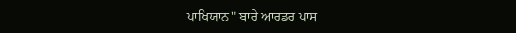ਪਾਖਿਯਾਨ" ਬਾਰੇ ਆਰਡਰ ਪਾਸ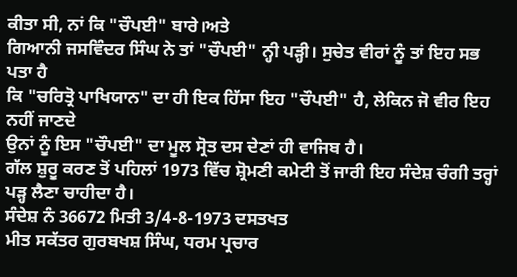ਕੀਤਾ ਸੀ, ਨਾਂ ਕਿ "ਚੌਪਈ" ਬਾਰੇ।ਅਤੇ
ਗਿਆਨੀ ਜਸਵਿੰਦਰ ਸਿੰਘ ਨੇ ਤਾਂ "ਚੌਪਈ" ਨ੍ਹੀ ਪੜ੍ਹੀ। ਸੁਚੇਤ ਵੀਰਾਂ ਨੂੰ ਤਾਂ ਇਹ ਸਭ ਪਤਾ ਹੈ
ਕਿ "ਚਰਿਤ੍ਰੋ ਪਾਖਿਯਾਨ" ਦਾ ਹੀ ਇਕ ਹਿੱਸਾ ਇਹ "ਚੌਪਈ" ਹੈ, ਲੇਕਿਨ ਜੋ ਵੀਰ ਇਹ ਨਹੀਂ ਜਾਣਦੇ
ਉਨਾਂ ਨੂੰ ਇਸ "ਚੌਪਈ" ਦਾ ਮੂਲ ਸ੍ਰੋਤ ਦਸ ਦੇਣਾਂ ਹੀ ਵਾਜਿਬ ਹੈ।
ਗੱਲ ਸ਼ੁਰੂ ਕਰਣ ਤੋਂ ਪਹਿਲਾਂ 1973 ਵਿੱਚ ਸ਼੍ਰੋਮਣੀ ਕਮੇਟੀ ਤੋਂ ਜਾਰੀ ਇਹ ਸੰਦੇਸ਼ ਚੰਗੀ ਤਰ੍ਹਾਂ
ਪੜ੍ਹ ਲੈਣਾ ਚਾਹੀਦਾ ਹੈ।
ਸੰਦੇਸ਼ ਨੰ 36672 ਮਿਤੀ 3/4-8-1973 ਦਸਤਖਤ
ਮੀਤ ਸਕੱਤਰ ਗੁਰਬਖਸ਼ ਸਿੰਘ, ਧਰਮ ਪ੍ਰਚਾਰ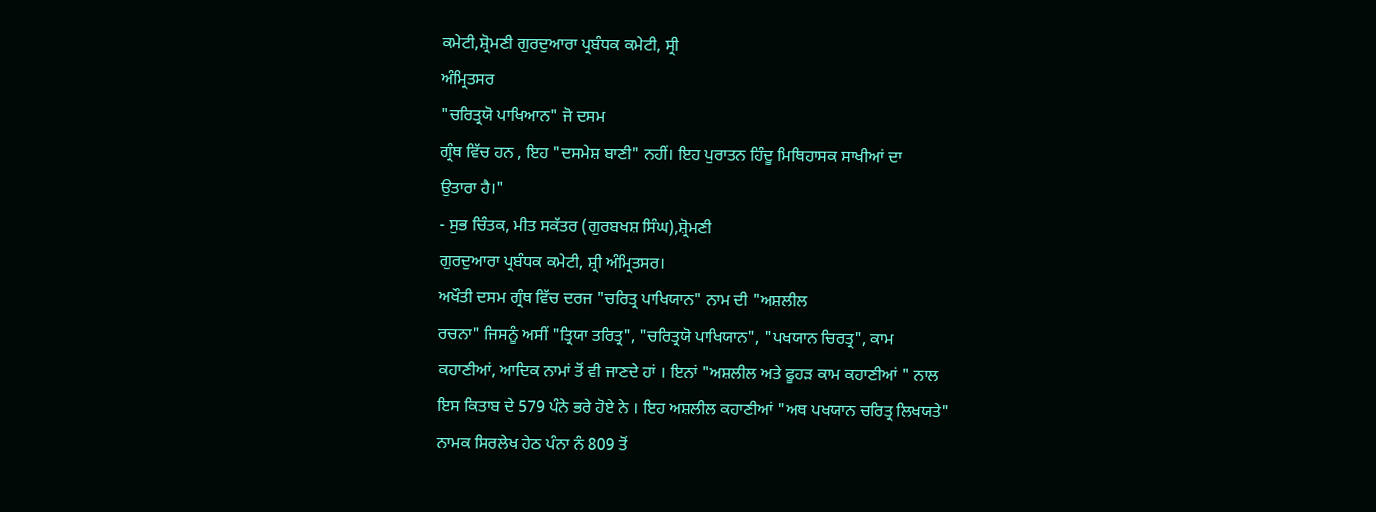ਕਮੇਟੀ,ਸ਼੍ਰੋਮਣੀ ਗੁਰਦੁਆਰਾ ਪ੍ਰਬੰਧਕ ਕਮੇਟੀ, ਸ੍ਰੀ
ਅੰਮ੍ਰਿਤਸਰ
"ਚਰਿਤ੍ਰਯੋ ਪਾਖਿਆਨ" ਜੋ ਦਸਮ
ਗ੍ਰੰਥ ਵਿੱਚ ਹਨ , ਇਹ "ਦਸਮੇਸ਼ ਬਾਣੀ" ਨਹੀਂ। ਇਹ ਪੁਰਾਤਨ ਹਿੰਦੂ ਮਿਥਿਹਾਸਕ ਸਾਖੀਆਂ ਦਾ
ਉਤਾਰਾ ਹੈ।"
- ਸੁਭ ਚਿੰਤਕ, ਮੀਤ ਸਕੱਤਰ (ਗੁਰਬਖਸ਼ ਸਿੰਘ),ਸ਼੍ਰੋਮਣੀ
ਗੁਰਦੁਆਰਾ ਪ੍ਰਬੰਧਕ ਕਮੇਟੀ, ਸ਼੍ਰੀ ਅੰਮ੍ਰਿਤਸਰ।
ਅਖੌਤੀ ਦਸਮ ਗ੍ਰੰਥ ਵਿੱਚ ਦਰਜ "ਚਰਿਤ੍ਰ ਪਾਖਿਯਾਨ" ਨਾਮ ਦੀ "ਅਸ਼ਲੀਲ
ਰਚਨਾ" ਜਿਸਨੂੰ ਅਸੀਂ "ਤ੍ਰਿਯਾ ਤਰਿਤ੍ਰ", "ਚਰਿਤ੍ਰਯੋ ਪਾਖਿਯਾਨ", "ਪਖਯਾਨ ਚਿਰਤ੍ਰ", ਕਾਮ
ਕਹਾਣੀਆਂ, ਆਦਿਕ ਨਾਮਾਂ ਤੋਂ ਵੀ ਜਾਣਦੇ ਹਾਂ । ਇਨਾਂ "ਅਸ਼ਲੀਲ ਅਤੇ ਫੂਹੜ ਕਾਮ ਕਹਾਣੀਆਂ " ਨਾਲ
ਇਸ ਕਿਤਾਬ ਦੇ 579 ਪੰਨੇ ਭਰੇ ਹੋਏ ਨੇ । ਇਹ ਅਸ਼ਲੀਲ ਕਹਾਣੀਆਂ "ਅਥ ਪਖਯਾਨ ਚਰਿਤ੍ਰ ਲਿਖਯਤੇ"
ਨਾਮਕ ਸਿਰਲੇਖ ਹੇਠ ਪੰਨਾ ਨੰ 809 ਤੋਂ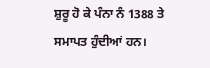ਸ਼ੁਰੂ ਹੋ ਕੇ ਪੰਨਾ ਨੰ 1388 ਤੇ ਸਮਾਪਤ ਹੁੰਦੀਆਂ ਹਨ।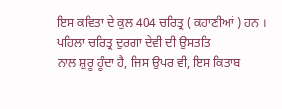ਇਸ ਕਵਿਤਾ ਦੇ ਕੁਲ 404 ਚਰਿਤ੍ਰ ( ਕਹਾਣੀਆਂ ) ਹਨ । ਪਹਿਲਾ ਚਰਿਤ੍ਰ ਦੁਰਗਾ ਦੇਵੀ ਦੀ ਉਸਤਤਿ
ਨਾਲ ਸ਼ੁਰੂ ਹੂੰਦਾ ਹੈ, ਜਿਸ ਉਪਰ ਵੀ, ਇਸ ਕਿਤਾਬ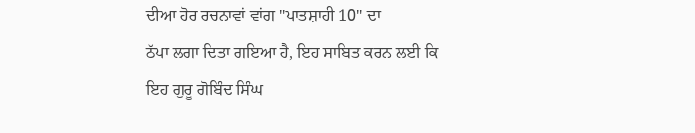ਦੀਆ ਹੋਰ ਰਚਨਾਵਾਂ ਵਾਂਗ "ਪਾਤਸ਼ਾਹੀ 10" ਦਾ
ਠੱਪਾ ਲਗਾ ਦਿਤਾ ਗਇਆ ਹੈ, ਇਹ ਸਾਬਿਤ ਕਰਨ ਲਈ ਕਿ ਇਹ ਗੁਰੂ ਗੋਬਿੰਦ ਸਿੰਘ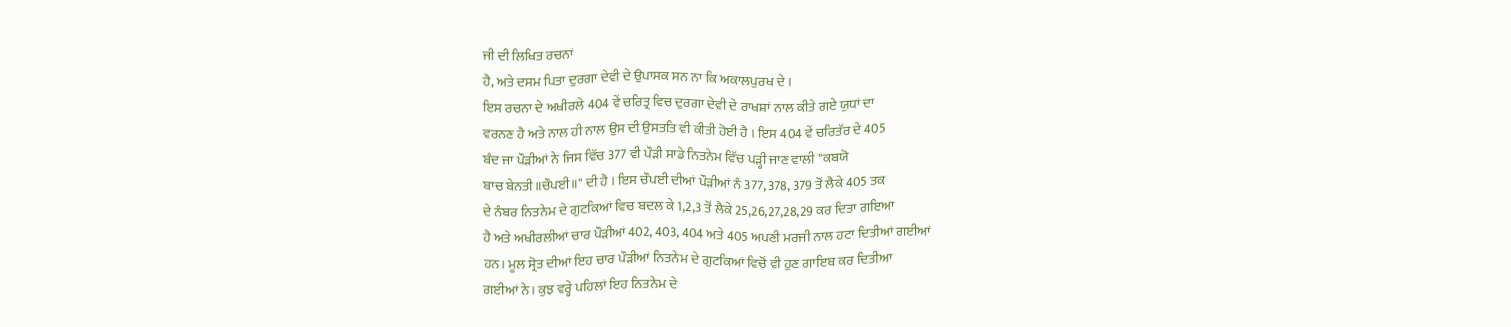ਜੀ ਦੀ ਲਿਖਿਤ ਰਚਨਾਂ
ਹੈ, ਅਤੇ ਦਸਮ ਪਿਤਾ ਦੁਰਗਾ ਦੇਵੀ ਦੇ ਉਪਾਸਕ ਸਨ ਨਾ ਕਿ ਅਕਾਲਪੁਰਖ ਦੇ ।
ਇਸ ਰਚਨਾ ਦੇ ਅਖੀਰਲੇ 404 ਵੇਂ ਚਰਿਤ੍ਰ ਵਿਚ ਦੁਰਗਾ ਦੇਵੀ ਦੇ ਰਾਖਸ਼ਾਂ ਨਾਲ ਕੀਤੇ ਗਏ ਯੁਧਾਂ ਦਾ
ਵਰਨਣ ਹੈ ਅਤੇ ਨਾਲ ਹੀ ਨਾਲ ਉਸ ਦੀ ਉਸਤਤਿ ਵੀ ਕੀਤੀ ਹੋਈ ਹੈ । ਇਸ 404 ਵੇਂ ਚਰਿਤੱਰ ਦੇ 405
ਬੰਦ ਜਾ ਪੌੜੀਆਂ ਨੇ ਜਿਸ ਵਿੱਚ 377 ਵੀ ਪੌੜੀ ਸਾਡੇ ਨਿਤਨੇਮ ਵਿੱਚ ਪੜ੍ਹੀ ਜਾਣ ਵਾਲੀ "ਕਬਯੋ
ਬਾਚ ਬੇਨਤੀ॥ਚੌਪਈ॥" ਦੀ ਹੈ । ਇਸ ਚੌਪਈ ਦੀਆਂ ਪੌੜੀਆਂ ਨੰ 377, 378, 379 ਤੋਂ ਲੈਕੇ 405 ਤਕ
ਦੇ ਨੰਬਰ ਨਿਤਨੇਮ ਦੇ ਗੁਟਕਿਆਂ ਵਿਚ ਬਦਲ ਕੇ 1,2,3 ਤੋਂ ਲੈਕੇ 25,26,27,28,29 ਕਰ ਦਿਤਾ ਗਇਆ
ਹੈ ਅਤੇ ਅਖੀਰਲੀਆਂ ਚਾਰ ਪੌੜੀਆਂ 402, 403, 404 ਅਤੇ 405 ਅਪਣੀ ਮਰਜੀ ਨਾਲ ਹਟਾ ਦਿਤੀਆਂ ਗਈਆਂ
ਹਨ। ਮੂਲ ਸ੍ਰੋਤ ਦੀਆਂ ਇਹ ਚਾਰ ਪੌੜੀਆਂ ਨਿਤਨੇਮ ਦੇ ਗੁਟਕਿਆਂ ਵਿਚੋਂ ਵੀ ਹੁਣ ਗਾਇਬ ਕਰ ਦਿਤੀਆ
ਗਈਆਂ ਨੇ। ਕੁਝ ਵਰ੍ਹੇ ਪਹਿਲਾਂ ਇਹ ਨਿਤਨੇਮ ਦੇ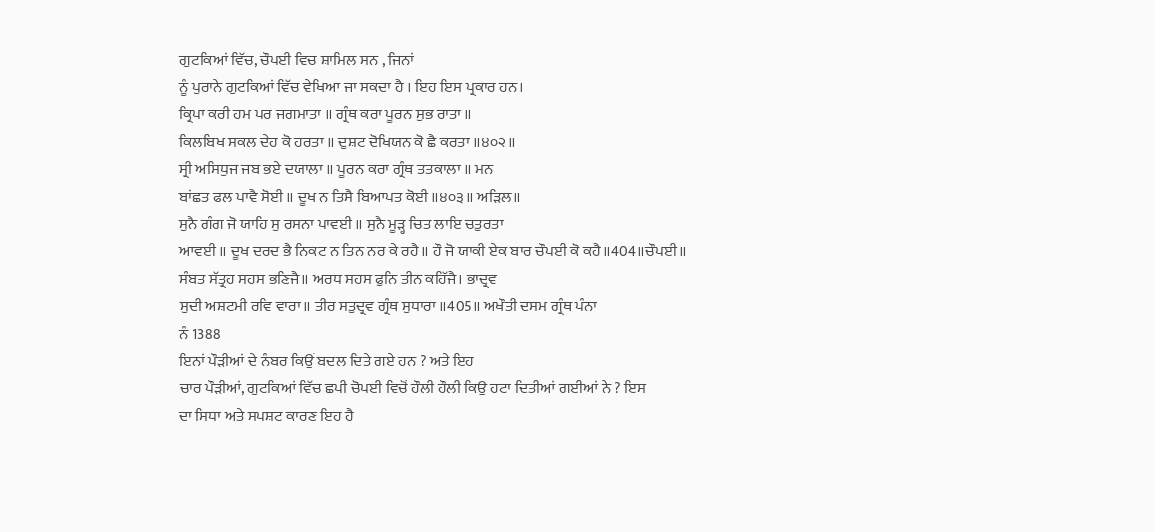ਗੁਟਕਿਆਂ ਵਿੱਚ, ਚੌਪਈ ਵਿਚ ਸ਼ਾਮਿਲ ਸਨ , ਜਿਨਾਂ
ਨੂੰ ਪੁਰਾਨੇ ਗੁਟਕਿਆਂ ਵਿੱਚ ਵੇਖਿਆ ਜਾ ਸਕਦਾ ਹੈ । ਇਹ ਇਸ ਪ੍ਰਕਾਰ ਹਨ।
ਕ੍ਰਿਪਾ ਕਰੀ ਹਮ ਪਰ ਜਗਮਾਤਾ ॥ ਗ੍ਰੰਥ ਕਰਾ ਪੂਰਨ ਸੁਭ ਰਾਤਾ ॥
ਕਿਲਬਿਖ ਸਕਲ ਦੇਹ ਕੋ ਹਰਤਾ ॥ ਦੁਸ਼ਟ ਦੋਖਿਯਨ ਕੋ ਛੈ ਕਰਤਾ ॥੪੦੨॥
ਸ੍ਰੀ ਅਸਿਧੁਜ ਜਬ ਭਏ ਦਯਾਲਾ ॥ ਪੂਰਨ ਕਰਾ ਗ੍ਰੰਥ ਤਤਕਾਲਾ ॥ ਮਨ
ਬਾਂਛਤ ਫਲ ਪਾਵੈ ਸੋਈ ॥ ਦੂਖ ਨ ਤਿਸੈ ਬਿਆਪਤ ਕੋਈ ॥੪੦੩॥ ਅੜਿਲ॥
ਸੁਨੈ ਗੰਗ ਜੋ ਯਾਹਿ ਸੁ ਰਸਨਾ ਪਾਵਈ ॥ ਸੁਨੈ ਮੂੜ੍ਹ ਚਿਤ ਲਾਇ ਚਤੁਰਤਾ
ਆਵਈ ॥ ਦੂਖ ਦਰਦ ਭੈ ਨਿਕਟ ਨ ਤਿਨ ਨਰ ਕੇ ਰਹੈ॥ ਹੌ ਜੋ ਯਾਕੀ ਏਕ ਬਾਰ ਚੌਪਈ ਕੋ ਕਹੈ॥404॥ਚੌਪਈ॥
ਸੰਬਤ ਸੱਤ੍ਰਹ ਸਹਸ ਭਣਿਜੈ॥ ਅਰਧ ਸਹਸ ਫੁਨਿ ਤੀਨ ਕਹਿੱਜੈ। ਭਾਦ੍ਰਵ
ਸੁਦੀ ਅਸ਼ਟਮੀ ਰਵਿ ਵਾਰਾ॥ ਤੀਰ ਸਤੁਦ੍ਰਵ ਗ੍ਰੰਥ ਸੁਧਾਰਾ ॥405॥ ਅਖੌਤੀ ਦਸਮ ਗ੍ਰੰਥ ਪੰਨਾ
ਨੰ 1388
ਇਨਾਂ ਪੌੜੀਆਂ ਦੇ ਨੰਬਰ ਕਿਉਂ ਬਦਲ ਦਿਤੇ ਗਏ ਹਨ ? ਅਤੇ ਇਹ
ਚਾਰ ਪੌੜੀਆਂ, ਗੁਟਕਿਆਂ ਵਿੱਚ ਛਪੀ ਚੋਪਈ ਵਿਚੋਂ ਹੌਲੀ ਹੌਲੀ ਕਿਉ ਹਟਾ ਦਿਤੀਆਂ ਗਈਆਂ ਨੇ ? ਇਸ
ਦਾ ਸਿਧਾ ਅਤੇ ਸਪਸ਼ਟ ਕਾਰਣ ਇਹ ਹੈ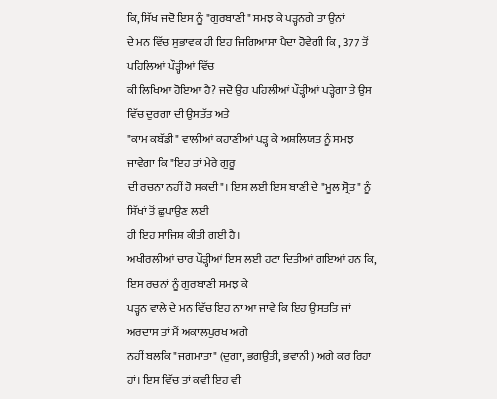ਕਿ, ਸਿੱਖ ਜਦੋ ਇਸ ਨੂੰ "ਗੁਰਬਾਣੀ" ਸਮਝ ਕੇ ਪੜ੍ਹਨਗੇ ਤਾ ਉਨਾਂ
ਦੇ ਮਨ ਵਿੱਚ ਸੁਭਾਵਕ ਹੀ ਇਹ ਜਿਗਿਆਸਾ ਪੈਦਾ ਹੋਵੇਗੀ ਕਿ , 377 ਤੋਂ ਪਹਿਲਿਆਂ ਪੌੜ੍ਹੀਆਂ ਵਿੱਚ
ਕੀ ਲਿਖਿਆ ਹੋਇਆ ਹੈ? ਜਦੋ ਉਹ ਪਹਿਲੀਆਂ ਪੌੜ੍ਹੀਆਂ ਪੜ੍ਹੇਗਾ ਤੇ ਉਸ ਵਿੱਚ ਦੁਰਗਾ ਦੀ ਉਸਤੱਤ ਅਤੇ
"ਕਾਮ ਕਬੱਡੀ" ਵਾਲੀਆਂ ਕਹਾਣੀਆਂ ਪੜ੍ਹ ਕੇ ਅਸ਼ਲਿਯਤ ਨੂੰ ਸਮਝ ਜਾਵੇਗਾ ਕਿ "ਇਹ ਤਾਂ ਮੇਰੇ ਗੁਰੂ
ਦੀ ਰਚਨਾ ਨਹੀਂ ਹੋ ਸਕਦੀ"। ਇਸ ਲਈ ਇਸ ਬਾਣੀ ਦੇ "ਮੂਲ ਸ੍ਰੋਤ" ਨੂੰ ਸਿੱਖਾਂ ਤੋਂ ਛੁਪਾਉਣ ਲਈ
ਹੀ ਇਹ ਸਾਜਿਸ਼ ਕੀਤੀ ਗਈ ਹੈ।
ਅਖੀਰਲੀਆਂ ਚਾਰ ਪੌੜ੍ਹੀਆਂ ਇਸ ਲਈ ਹਟਾ ਦਿਤੀਆਂ ਗਇਆਂ ਹਨ ਕਿ, ਇਸ ਰਚਨਾਂ ਨੂੰ ਗੁਰਬਾਣੀ ਸਮਝ ਕੇ
ਪੜ੍ਹਨ ਵਾਲੇ ਦੇ ਮਨ ਵਿੱਚ ਇਹ ਨਾ ਆ ਜਾਵੇ ਕਿ ਇਹ ਉਸਤਤਿ ਜਾਂ ਅਰਦਾਸ ਤਾਂ ਮੈਂ ਅਕਾਲਪੁਰਖ ਅਗੇ
ਨਹੀਂ ਬਲਕਿ "ਜਗਮਾਤਾ" (ਦੁਗਾ, ਭਗਉਤੀ, ਭਵਾਨੀ) ਅਗੇ ਕਰ ਰਿਹਾ ਹਾਂ। ਇਸ ਵਿੱਚ ਤਾਂ ਕਵੀ ਇਹ ਵੀ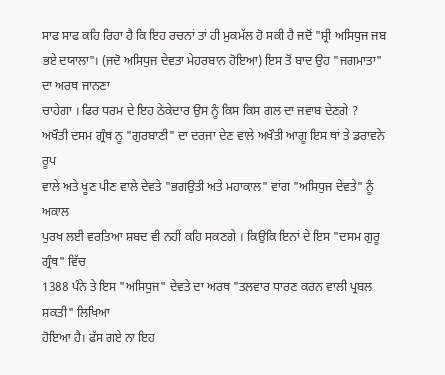ਸਾਫ ਸਾਫ ਕਹਿ ਰਿਹਾ ਹੈ ਕਿ ਇਹ ਰਚਨਾਂ ਤਾਂ ਹੀ ਮੁਕਮੱਲ ਹੋ ਸਕੀ ਹੈ ਜਦੋਂ "ਸ਼੍ਰੀ ਅਸਿਧੁਜ ਜਬ
ਭਏ ਦਯਾਲਾ"। (ਜਦੋ ਅਸਿਧੁਜ ਦੇਵਤਾ ਮੇਹਰਬਾਨ ਹੋਇਆ) ਇਸ ਤੋਂ ਬਾਦ ਉਹ "ਜਗਮਾਤਾ" ਦਾ ਅਰਥ ਜਾਨਣਾ
ਚਾਹੇਗਾ । ਫਿਰ ਧਰਮ ਦੇ ਇਹ ਠੇਕੇਦਾਰ ਉਸ ਨੂੰ ਕਿਸ ਕਿਸ ਗਲ ਦਾ ਜਵਾਬ ਦੇਣਗੇ ?
ਅਖੌਤੀ ਦਸਮ ਗ੍ਰੰਥ ਨੂ "ਗੁਰਬਾਣੀ" ਦਾ ਦਰਜਾ ਦੇਣ ਵਾਲੇ ਅਖੌਤੀ ਆਗੂ ਇਸ ਥਾਂ ਤੇ ਡਰਾਵਨੇ ਰੂਪ
ਵਾਲੇ ਅਤੇ ਖੂਣ ਪੀਣ ਵਾਲੇ ਦੇਵਤੇ "ਭਗਉਤੀ ਅਤੇ ਮਹਾਕਾਲ" ਵਾਂਗ "ਅਸਿਧੁਜ ਦੇਵਤੇ" ਨੂੰ ਅਕਾਲ
ਪੁਰਖ ਲਈ ਵਰਤਿਆ ਸ਼ਬਦ ਵੀ ਨਹੀਂ ਕਹਿ ਸਕਣਗੇ । ਕਿਉਂਕਿ ਇਨਾਂ ਦੇ ਇਸ "ਦਸਮ ਗੁਰੂ ਗ੍ਰੰਥ" ਵਿੱਚ
1388 ਪੰਨੇ ਤੇ ਇਸ "ਅਸਿਧੁਜ" ਦੇਵਤੇ ਦਾ ਅਰਥ "ਤਲਵਾਰ ਧਾਰਣ ਕਰਨ ਵਾਲੀ ਪ੍ਰਬਲ ਸ਼ਕਤੀ" ਲਿਖਿਆ
ਹੋਇਆ ਹੈ। ਫੱਸ ਗਏ ਨਾ ਇਹ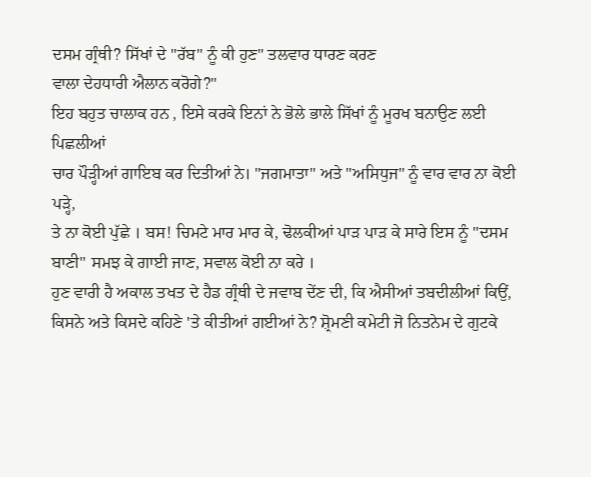ਦਸਮ ਗ੍ਰੰਥੀ? ਸਿੱਖਾਂ ਦੇ "ਰੱਬ" ਨੂੰ ਕੀ ਹੁਣ" ਤਲਵਾਰ ਧਾਰਣ ਕਰਣ
ਵਾਲਾ ਦੇਹਧਾਰੀ ਐਲਾਨ ਕਰੋਗੇ?"
ਇਹ ਬਹੁਤ ਚਾਲਾਕ ਹਨ , ਇਸੇ ਕਰਕੇ ਇਨਾਂ ਨੇ ਭੋਲੇ ਭਾਲੇ ਸਿੱਖਾਂ ਨੂੰ ਮੂਰਖ ਬਨਾਉਣ ਲਈ ਪਿਛਲੀਆਂ
ਚਾਰ ਪੌੜ੍ਹੀਆਂ ਗਾਇਬ ਕਰ ਦਿਤੀਆਂ ਨੇ। "ਜਗਮਾਤਾ" ਅਤੇ "ਅਸਿਧੁਜ" ਨੂੰ ਵਾਰ ਵਾਰ ਨਾ ਕੋਈ ਪੜ੍ਹੇ,
ਤੇ ਨਾ ਕੋਈ ਪੁੱਛੇ । ਬਸ! ਚਿਮਟੇ ਮਾਰ ਮਾਰ ਕੇ, ਢੋਲਕੀਆਂ ਪਾੜ ਪਾੜ ਕੇ ਸਾਰੇ ਇਸ ਨੂੰ "ਦਸਮ
ਬਾਣੀ" ਸਮਝ ਕੇ ਗਾਈ ਜਾਣ, ਸਵਾਲ ਕੋਈ ਨਾ ਕਰੇ ।
ਹੁਣ ਵਾਰੀ ਹੈ ਅਕਾਲ ਤਖਤ ਦੇ ਹੈਡ ਗ੍ਰੰਥੀ ਦੇ ਜਵਾਬ ਦੇਂਣ ਦੀ, ਕਿ ਐਸੀਆਂ ਤਬਦੀਲੀਆਂ ਕਿਉਂ,
ਕਿਸਨੇ ਅਤੇ ਕਿਸਦੇ ਕਹਿਣੇ 'ਤੇ ਕੀਤੀਆਂ ਗਈਆਂ ਨੇ? ਸ਼੍ਰੋਮਣੀ ਕਮੇਟੀ ਜੋ ਨਿਤਨੇਮ ਦੇ ਗੁਟਕੇ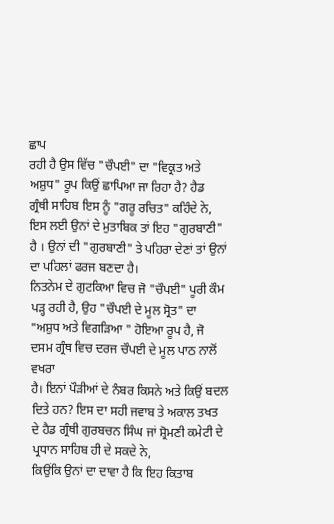ਛਾਪ
ਰਹੀ ਹੈ ਉਸ ਵਿੱਚ "ਚੌਪਈ" ਦਾ "ਵਿਕ੍ਰਤ ਅਤੇ ਅਸ਼ੁਧ" ਰੂਪ ਕਿਉਂ ਛਾਪਿਆ ਜਾ ਰਿਹਾ ਹੈ? ਹੈਡ
ਗ੍ਰੰਥੀ ਸਾਹਿਬ ਇਸ ਨੂੰ "ਗਰੂ ਰਚਿਤ" ਕਹਿੰਦੇ ਨੇ, ਇਸ ਲਈ ਉਨਾਂ ਦੇ ਮੁਤਾਬਿਕ ਤਾਂ ਇਹ "ਗੁਰਬਾਣੀ"
ਹੈ । ਉਨਾਂ ਦੀ "ਗੁਰਬਾਣੀ" ਤੇ ਪਹਿਰਾ ਦੇਣਾਂ ਤਾਂ ਉਨਾਂ ਦਾ ਪਹਿਲਾਂ ਫਰਜ ਬਣਦਾ ਹੈ।
ਨਿਤਨੇਮ ਦੇ ਗੁਟਕਿਆ ਵਿਚ ਜੋ "ਚੌਪਈ" ਪੂਰੀ ਕੌਮ ਪੜ੍ਹ ਰਹੀ ਹੈ, ਉਹ "ਚੌਪਈ ਦੇ ਮੂਲ ਸ੍ਰੋਤ" ਦਾ
"ਅਸ਼ੁਧ ਅਤੇ ਵਿਗੜਿਆ " ਹੋਇਆ ਰੂਪ ਹੈ, ਜੋ ਦਸਮ ਗ੍ਰੰਥ ਵਿਚ ਦਰਜ ਚੌਪਈ ਦੇ ਮੂਲ ਪਾਠ ਨਾਲੋਂ ਵਖਰਾ
ਹੈ। ਇਨਾਂ ਪੌੜੀਆਂ ਦੇ ਨੰਬਰ ਕਿਸਨੇ ਅਤੇ ਕਿਉਂ ਬਦਲ ਦਿਤੇ ਹਨ? ਇਸ ਦਾ ਸਹੀ ਜਵਾਬ ਤੇ ਅਕਾਲ ਤਖਤ
ਦੇ ਹੈਡ ਗ੍ਰੰਥੀ ਗੁਰਬਚਨ ਸਿੰਘ ਜਾਂ ਸ਼੍ਰੋਮਣੀ ਕਮੇਟੀ ਦੇ ਪ੍ਰਧਾਨ ਸਾਹਿਬ ਹੀ ਦੇ ਸਕਦੇ ਨੇ,
ਕਿਉਂਕਿ ਉਨਾਂ ਦਾ ਦਾਵਾ ਹੈ ਕਿ ਇਹ ਕਿਤਾਬ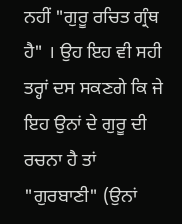ਨਹੀਂ "ਗੁਰੂ ਰਚਿਤ ਗ੍ਰੰਥ ਹੈ" । ਉਹ ਇਹ ਵੀ ਸਹੀ
ਤਰ੍ਹਾਂ ਦਸ ਸਕਣਗੇ ਕਿ ਜੇ ਇਹ ਉਨਾਂ ਦੇ ਗੁਰੂ ਦੀ ਰਚਨਾ ਹੈ ਤਾਂ "ਗੁਰਬਾਣੀ" (ਉਨਾਂ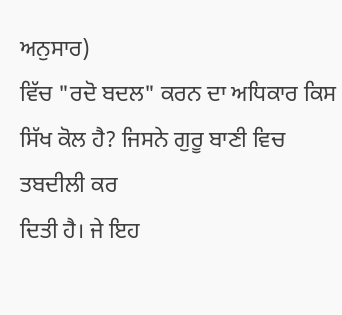ਅਨੁਸਾਰ)
ਵਿੱਚ "ਰਦੋ ਬਦਲ" ਕਰਨ ਦਾ ਅਧਿਕਾਰ ਕਿਸ ਸਿੱਖ ਕੋਲ ਹੈ? ਜਿਸਨੇ ਗੁਰੂ ਬਾਣੀ ਵਿਚ ਤਬਦੀਲੀ ਕਰ
ਦਿਤੀ ਹੈ। ਜੇ ਇਹ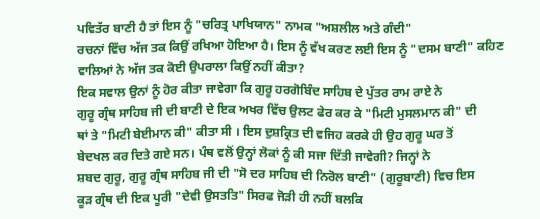ਪਵਿਤੱਰ ਬਾਣੀ ਹੈ ਤਾਂ ਇਸ ਨੂੰ "ਚਰਿਤ੍ਰ ਪਾਖਿਯਾਨ" ਨਾਮਕ "ਅਸ਼ਲੀਲ ਅਤੇ ਗੰਦੀ"
ਰਚਨਾਂ ਵਿੱਚ ਅੱਜ ਤਕ ਕਿਉਂ ਰਖਿਆ ਹੋਇਆ ਹੈ। ਇਸ ਨੂੰ ਵੱਖ ਕਰਣ ਲਈ ਇਸ ਨੂੰ "ਦਸਮ ਬਾਣੀ" ਕਹਿਣ
ਵਾਲਿਆਂ ਨੇ ਅੱਜ ਤਕ ਕੋਈ ਉਪਰਾਲਾ ਕਿਉਂ ਨਹੀਂ ਕੀਤਾ?
ਇਕ ਸਵਾਲ ਉਨਾਂ ਨੂੰ ਹੋਰ ਕੀਤਾ ਜਾਵੇਗਾ ਕਿ ਗੁਰੂ ਹਰਗੋਬਿੰਦ ਸਾਹਿਬ ਦੇ ਪੁੱਤਰ ਰਾਮ ਰਾਏ ਨੇ
ਗੁਰੂ ਗ੍ਰੰਥ ਸਾਹਿਬ ਜੀ ਦੀ ਬਾਣੀ ਦੇ ਇਕ ਅਖਰ ਵਿੱਚ ਉਲਟ ਫੇਰ ਕਰ ਕੇ "ਮਿਟੀ ਮੁਸਲਮਾਨ ਕੀ" ਦੀ
ਥਾਂ ਤੇ "ਮਿਟੀ ਬੇਈਮਾਨ ਕੀ" ਕੀਤਾ ਸੀ । ਇਸ ਦੁਸ਼ਕ੍ਰਿਤ ਦੀ ਵਜਿਹ ਕਰਕੇ ਹੀ ਉਹ ਗੁਰੂ ਘਰ ਤੋਂ
ਬੇਦਖਲ ਕਰ ਦਿਤੇ ਗਏ ਸਨ। ਪੰਥ ਵਲੋਂ ਉਨ੍ਹਾਂ ਲੋਕਾਂ ਨੂੰ ਕੀ ਸਜਾ ਦਿੱਤੀ ਜਾਵੇਗੀ? ਜਿਨ੍ਹਾਂ ਨੇ
ਸ਼ਬਦ ਗੁਰੂ, ਗੁਰੂ ਗ੍ਰੰਥ ਸਾਹਿਬ ਜੀ ਦੀ "ਸੋ ਦਰ ਸਾਹਿਬ ਦੀ ਨਿਰੋਲ ਬਾਣੀ" (ਗੁਰੂਬਾਣੀ) ਵਿਚ ਇਸ
ਕੂੜ ਗ੍ਰੰਥ ਦੀ ਇਕ ਪੂਰੀ "ਦੇਵੀ ਉਸਤਤਿ" ਸਿਰਫ ਜੋੜੀ ਹੀ ਨਹੀਂ ਬਲਕਿ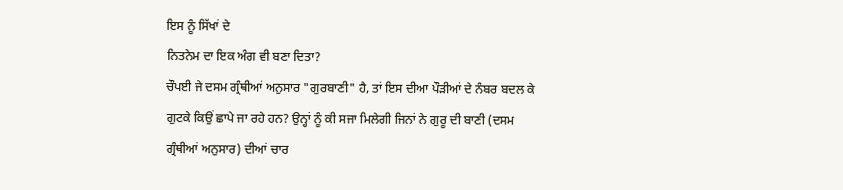ਇਸ ਨੂੰ ਸਿੱਖਾਂ ਦੇ
ਨਿਤਨੇਮ ਦਾ ਇਕ ਅੰਗ ਵੀ ਬਣਾ ਦਿਤਾ?
ਚੌਪਈ ਜੇ ਦਸਮ ਗ੍ਰੰਥੀਆਂ ਅਨੁਸਾਰ "ਗੁਰਬਾਣੀ" ਹੈ, ਤਾਂ ਇਸ ਦੀਆ ਪੌੜੀਆਂ ਦੇ ਨੰਬਰ ਬਦਲ ਕੇ
ਗੁਟਕੇ ਕਿਉਂ ਛਾਪੇ ਜਾ ਰਹੇ ਹਨ? ਉਨ੍ਹਾਂ ਨੂੰ ਕੀ ਸਜਾ ਮਿਲੇਗੀ ਜਿਨਾਂ ਨੇ ਗੁਰੂ ਦੀ ਬਾਣੀ (ਦਸਮ
ਗ੍ਰੰਥੀਆਂ ਅਨੁਸਾਰ) ਦੀਆਂ ਚਾਰ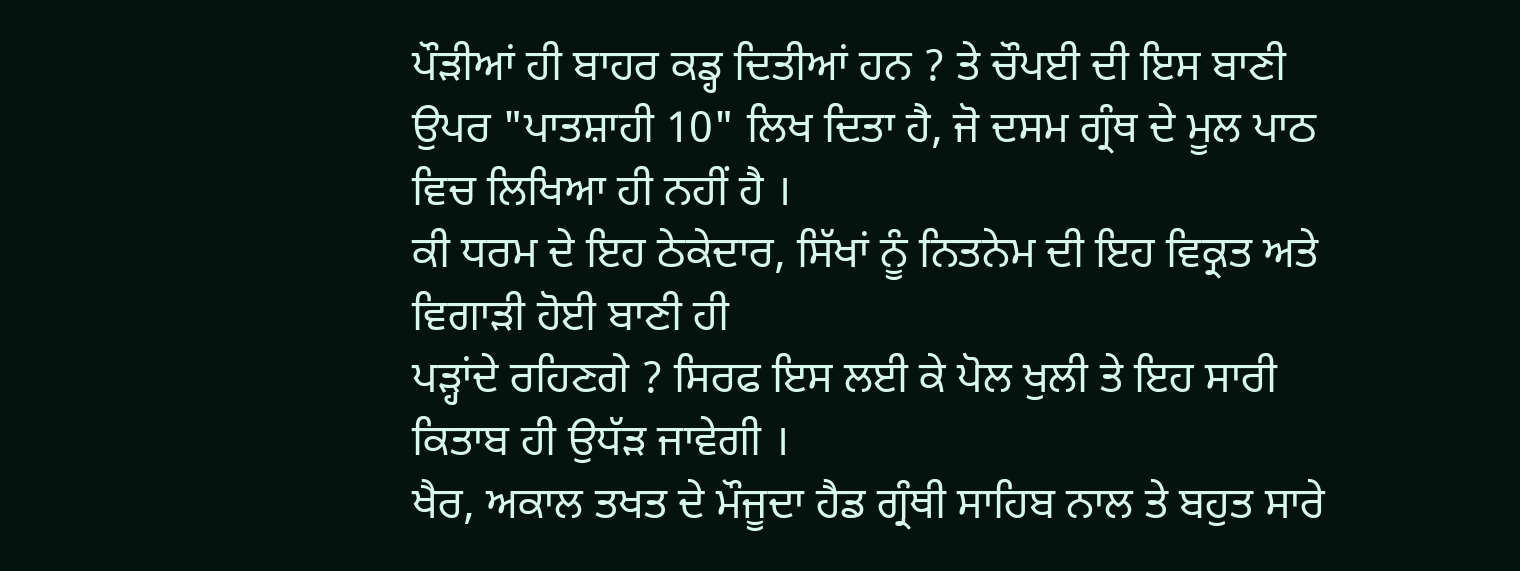ਪੌੜੀਆਂ ਹੀ ਬਾਹਰ ਕਡ੍ਹ ਦਿਤੀਆਂ ਹਨ ? ਤੇ ਚੌਪਈ ਦੀ ਇਸ ਬਾਣੀ
ਉਪਰ "ਪਾਤਸ਼ਾਹੀ 10" ਲਿਖ ਦਿਤਾ ਹੈ, ਜੋ ਦਸਮ ਗ੍ਰੰਥ ਦੇ ਮੂਲ ਪਾਠ ਵਿਚ ਲਿਖਿਆ ਹੀ ਨਹੀਂ ਹੈ ।
ਕੀ ਧਰਮ ਦੇ ਇਹ ਠੇਕੇਦਾਰ, ਸਿੱਖਾਂ ਨੂੰ ਨਿਤਨੇਮ ਦੀ ਇਹ ਵਿਕ੍ਰਤ ਅਤੇ ਵਿਗਾੜੀ ਹੋਈ ਬਾਣੀ ਹੀ
ਪੜ੍ਹਾਂਦੇ ਰਹਿਣਗੇ ? ਸਿਰਫ ਇਸ ਲਈ ਕੇ ਪੋਲ ਖੁਲੀ ਤੇ ਇਹ ਸਾਰੀ ਕਿਤਾਬ ਹੀ ਉਧੱੜ ਜਾਵੇਗੀ ।
ਖੈਰ, ਅਕਾਲ ਤਖਤ ਦੇ ਮੌਜੂਦਾ ਹੈਡ ਗ੍ਰੰਥੀ ਸਾਹਿਬ ਨਾਲ ਤੇ ਬਹੁਤ ਸਾਰੇ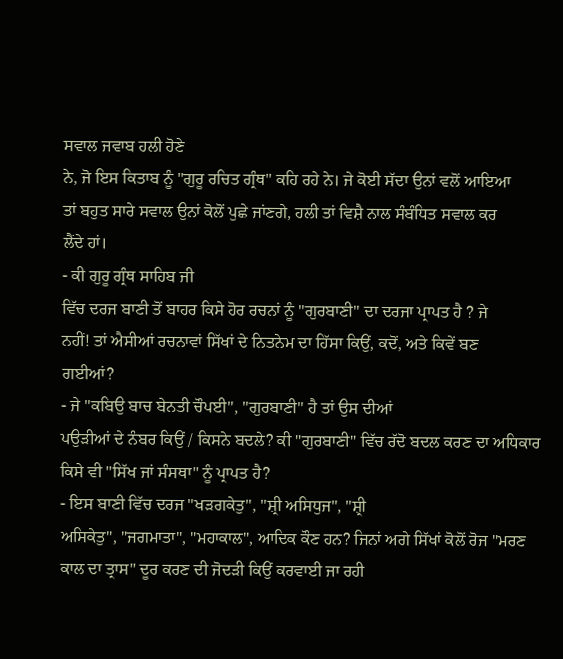ਸਵਾਲ ਜਵਾਬ ਹਲੀ ਹੋਣੇ
ਨੇ, ਜੋ ਇਸ ਕਿਤਾਬ ਨੂੰ "ਗੁਰੂ ਰਚਿਤ ਗ੍ਰੰਥ" ਕਹਿ ਰਹੇ ਨੇ। ਜੇ ਕੋਈ ਸੱਦਾ ਉਨਾਂ ਵਲੋਂ ਆਇਆ
ਤਾਂ ਬਹੁਤ ਸਾਰੇ ਸਵਾਲ ਉਨਾਂ ਕੋਲੋਂ ਪੁਛੇ ਜਾਂਣਗੇ, ਹਲੀ ਤਾਂ ਵਿਸ਼ੈ ਨਾਲ ਸੰਬੰਧਿਤ ਸਵਾਲ ਕਰ
ਲੈਂਦੇ ਹਾਂ।
- ਕੀ ਗੁਰੂ ਗ੍ਰੰਥ ਸਾਹਿਬ ਜੀ
ਵਿੱਚ ਦਰਜ ਬਾਣੀ ਤੋਂ ਬਾਹਰ ਕਿਸੇ ਹੋਰ ਰਚਨਾਂ ਨੂੰ "ਗੁਰਬਾਣੀ" ਦਾ ਦਰਜਾ ਪ੍ਰਾਪਤ ਹੈ ? ਜੇ
ਨਹੀਂ! ਤਾਂ ਐਸੀਆਂ ਰਚਨਾਵਾਂ ਸਿੱਖਾਂ ਦੇ ਨਿਤਨੇਮ ਦਾ ਹਿੱਸਾ ਕਿਉਂ, ਕਦੋਂ, ਅਤੇ ਕਿਵੇਂ ਬਣ
ਗਈਆਂ?
- ਜੇ "ਕਬਿਉ ਬਾਚ ਬੇਨਤੀ ਚੌਪਈ", "ਗੁਰਬਾਣੀ" ਹੈ ਤਾਂ ਉਸ ਦੀਆਂ
ਪਉੜੀਆਂ ਦੇ ਨੰਬਰ ਕਿਉਂ / ਕਿਸਨੇ ਬਦਲੇ? ਕੀ "ਗੁਰਬਾਣੀ" ਵਿੱਚ ਰੱਦੋ ਬਦਲ ਕਰਣ ਦਾ ਅਧਿਕਾਰ
ਕਿਸੇ ਵੀ "ਸਿੱਖ ਜਾਂ ਸੰਸਥਾ" ਨੂੰ ਪ੍ਰਾਪਤ ਹੈ?
- ਇਸ ਬਾਣੀ ਵਿੱਚ ਦਰਜ "ਖੜਗਕੇਤੁ", "ਸ਼੍ਰੀ ਅਸਿਧੁਜ", "ਸ਼੍ਰੀ
ਅਸਿਕੇਤੁ", "ਜਗਮਾਤਾ", "ਮਹਾਕਾਲ", ਆਦਿਕ ਕੌਣ ਹਨ? ਜਿਨਾਂ ਅਗੇ ਸਿੱਖਾਂ ਕੋਲੋਂ ਰੋਜ "ਮਰਣ
ਕਾਲ ਦਾ ਤ੍ਰਾਸ" ਦੂਰ ਕਰਣ ਦੀ ਜੋਦੜੀ ਕਿਉਂ ਕਰਵਾਈ ਜਾ ਰਹੀ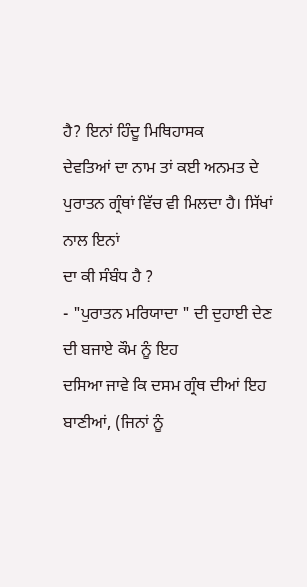ਹੈ? ਇਨਾਂ ਹਿੰਦੂ ਮਿਥਿਹਾਸਕ
ਦੇਵਤਿਆਂ ਦਾ ਨਾਮ ਤਾਂ ਕਈ ਅਨਮਤ ਦੇ ਪੁਰਾਤਨ ਗ੍ਰੰਥਾਂ ਵਿੱਚ ਵੀ ਮਿਲਦਾ ਹੈ। ਸਿੱਖਾਂ ਨਾਲ ਇਨਾਂ
ਦਾ ਕੀ ਸੰਬੰਧ ਹੈ ?
- "ਪੁਰਾਤਨ ਮਰਿਯਾਦਾ " ਦੀ ਦੁਹਾਈ ਦੇਣ ਦੀ ਬਜਾਏ ਕੌਮ ਨੂੰ ਇਹ
ਦਸਿਆ ਜਾਵੇ ਕਿ ਦਸਮ ਗ੍ਰੰਥ ਦੀਆਂ ਇਹ ਬਾਣੀਆਂ, (ਜਿਨਾਂ ਨੂੰ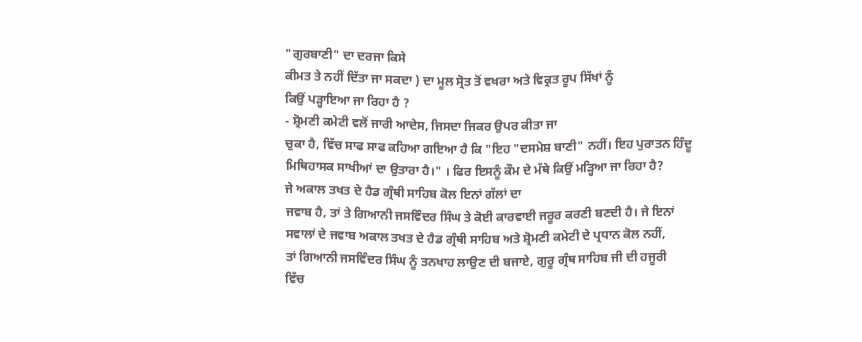"ਗੁਰਬਾਣੀ" ਦਾ ਦਰਜਾ ਕਿਸੇ
ਕੀਮਤ ਤੇ ਨਹੀਂ ਦਿੱਤਾ ਜਾ ਸਕਦਾ ) ਦਾ ਮੂਲ ਸ੍ਰੋਤ ਤੋਂ ਵਖਰਾ ਅਤੇ ਵਿਕ੍ਰਤ ਰੂਪ ਸਿੱਖਾਂ ਨੂੰ
ਕਿਉਂ ਪੜ੍ਹਾਇਆ ਜਾ ਰਿਹਾ ਹੈ ?
- ਸ਼੍ਰੋਮਣੀ ਕਮੇਟੀ ਵਲੋਂ ਜਾਰੀ ਆਦੇਸ, ਜਿਸਦਾ ਜਿਕਰ ਉਪਰ ਕੀਤਾ ਜਾ
ਚੁਕਾ ਹੈ, ਵਿੱਚ ਸਾਫ ਸਾਫ ਕਹਿਆ ਗਇਆ ਹੈ ਕਿ "ਇਹ "ਦਸਮੇਸ਼ ਬਾਣੀ" ਨਹੀਂ। ਇਹ ਪੁਰਾਤਨ ਹਿੰਦੂ
ਮਿਥਿਹਾਸਕ ਸਾਖੀਆਂ ਦਾ ਉਤਾਰਾ ਹੈ।" । ਫਿਰ ਇਸਨੂੰ ਕੌਮ ਦੇ ਮੱਥੇ ਕਿਉਂ ਮੜ੍ਹਿਆ ਜਾ ਰਿਹਾ ਹੈ?
ਜੇ ਅਕਾਲ ਤਖਤ ਦੇ ਹੈਡ ਗ੍ਰੰਥੀ ਸਾਹਿਬ ਕੋਲ ਇਨਾਂ ਗੱਲਾਂ ਦਾ
ਜਵਾਬ ਹੈ, ਤਾਂ ਤੇ ਗਿਆਨੀ ਜਸਵਿੰਦਰ ਸਿੰਘ ਤੇ ਕੋਈ ਕਾਰਵਾਈ ਜਰੂਰ ਕਰਣੀ ਬਣਦੀ ਹੈ। ਜੇ ਇਨਾਂ
ਸਵਾਲਾਂ ਦੇ ਜਵਾਬ ਅਕਾਲ ਤਖਤ ਦੇ ਹੈਡ ਗ੍ਰੰਥੀ ਸਾਹਿਬ ਅਤੇ ਸ਼੍ਰੋਮਣੀ ਕਮੇਟੀ ਦੇ ਪ੍ਰਧਾਨ ਕੋਲ ਨਹੀਂ,
ਤਾਂ ਗਿਆਨੀ ਜਸਵਿੰਦਰ ਸਿੰਘ ਨੂੰ ਤਨਖਾਹ ਲਾਉਣ ਦੀ ਬਜਾਏ, ਗੁਰੂ ਗ੍ਰੰਥ ਸਾਹਿਬ ਜੀ ਦੀ ਹਜੂਰੀ
ਵਿੱਚ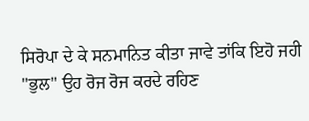ਸਿਰੋਪਾ ਦੇ ਕੇ ਸਨਮਾਨਿਤ ਕੀਤਾ ਜਾਵੇ ਤਾਂਕਿ ਇਹੋ ਜਹੀ "ਭੁਲ" ਉਹ ਰੋਜ ਰੋਜ ਕਰਦੇ ਰਹਿਣ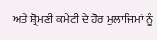ਅਤੇ ਸ਼੍ਰੋਮਣੀ ਕਮੇਟੀ ਦੇ ਹੋਰ ਮੁਲਾਜਿਮਾਂ ਨੂੰ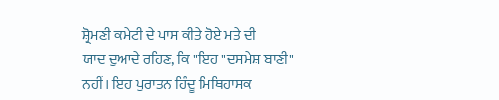ਸ਼੍ਰੋਮਣੀ ਕਮੇਟੀ ਦੇ ਪਾਸ ਕੀਤੇ ਹੋਏ ਮਤੇ ਦੀ
ਯਾਦ ਦੁਆਦੇ ਰਹਿਣ, ਕਿ "ਇਹ "ਦਸਮੇਸ਼ ਬਾਣੀ" ਨਹੀਂ। ਇਹ ਪੁਰਾਤਨ ਹਿੰਦੂ ਮਿਥਿਹਾਸਕ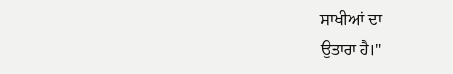ਸਾਖੀਆਂ ਦਾ
ਉਤਾਰਾ ਹੈ।"